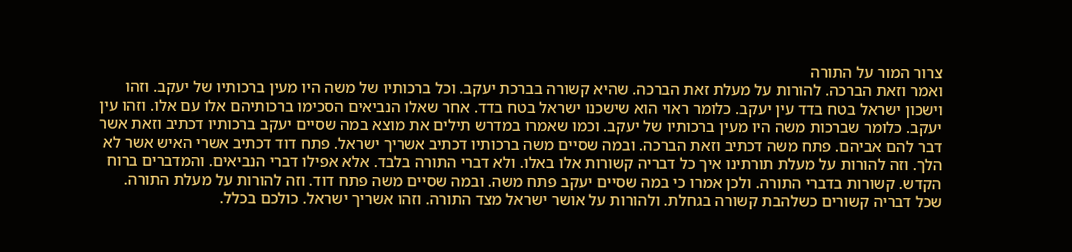צרור המור על התורה
ואמר וזאת הברכה. להורות על מעלת זאת הברכה. שהיא קשורה בברכת יעקב. וכל ברכותיו של משה היו מעין ברכותיו של יעקב. וזהו וישכון ישראל בטח בדד עין יעקב. כלומר ראוי הוא שישכנו ישראל בטח בדד. אחר שאלו הנביאים הסכימו ברכותיהם אלו עם אלו. וזהו עין יעקב. כלומר שברכות משה היו מעין ברכותיו של יעקב. וכמו שאמרו במדרש תילים את מוצא במה שסיים יעקב ברכותיו דכתיב וזאת אשר דבר להם אביהם. פתח משה דכתיב וזאת הברכה. ובמה שסיים משה ברכותיו דכתיב אשריך ישראל. פתח דוד דכתיב אשרי האיש אשר לא הלך. וזה להורות על מעלת תורתינו איך כל דבריה קשורות אלו באלו. ולא דברי התורה בלבד. אלא אפילו דברי הנביאים. והמדברים ברוח הקדש. קשורות בדברי התורה. ולכן אמרו כי במה שסיים יעקב פתח משה. ובמה שסיים משה פתח דוד. וזה להורות על מעלת התורה. שכל דבריה קשורים כשלהבת קשורה בגחלת. ולהורות על אושר ישראל מצד התורה. וזהו אשריך ישראל. כולכם בכלל.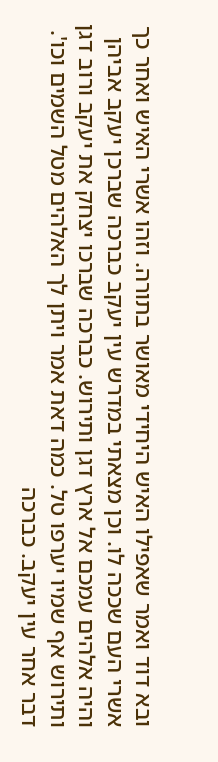ובא דוד ואמר שאפילו האיש היחידי מאושר בתורה. וזהו אשרי האיש ואחר כך אשרי העם שככה לו. וכן מצאתי במדרש עין יעקב כברכה שברכן יעקב אביהן והיה אלהים עמכם אל ארץ דגן ותירוש. כברכה שברכו יצחק את יעקב ורוב דגן ותירוש אף שמיו יערפו טל. כמה דאת אמר ויתן לך האלהים מטל השמים וכו'. דבר אחר עין יעקב. כברכה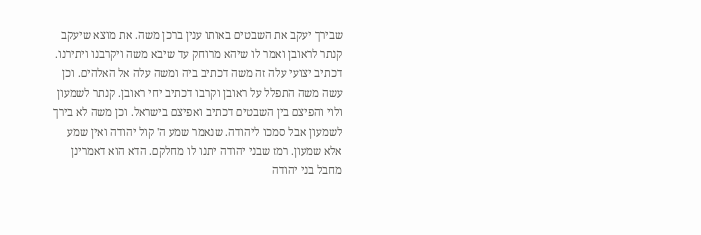שבירך יעקב את השבטים באותו ענין ברכן משה. את מוצא שיעקב קנתר לראובן ואמר לו שיהא מרוחק עד שיבא משה ויקרבנו ויתירנו. דכתיב יצועי עלה זה משה דכתיב ביה ומשה עלה אל האלהים. וכן עשה משה התפלל על ראובן וקרבו דכתיב יחי ראובן. קנתר לשמעון ולוי והפיצם בין השבטים דכתיב ואפיצם בישראל. וכן משה לא בירך לשמעון אבל סמכו ליהודה. שנאמר שמע ה' קול יהודה ואין שמע אלא שמעון. רמז שבני יהודה יתנו לו מחלקם. הדא הוא דאמרינן מחבל בני יהודה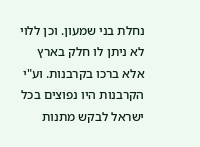נחלת בני שמעון. וכן ללוי לא ניתן לו חלק בארץ אלא ברכו בקרבנות. וע"י הקרבנות היו נפוצים בכל ישראל לבקש מתנות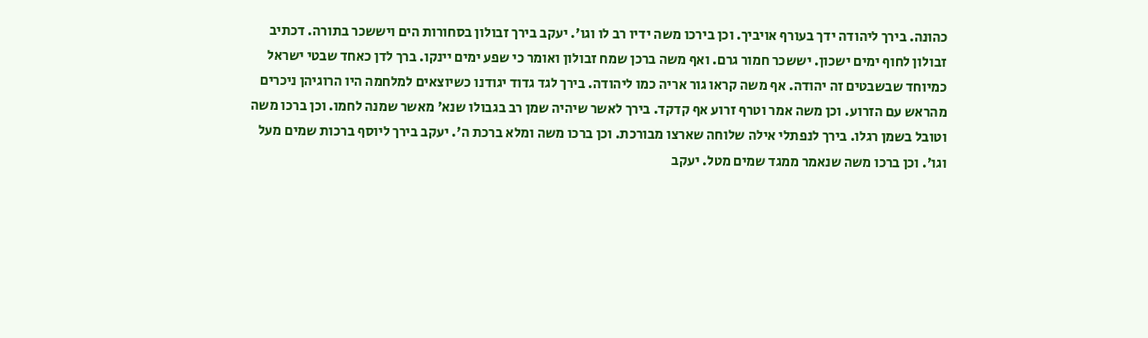כהונה. בירך ליהודה ידך בעורף אויביך. וכן בירכו משה ידיו רב לו וגו'. יעקב בירך זבולון בסחורות הים ויששכר בתורה. דכתיב זבולון לחוף ימים ישכון. יששכר חמור גרם. ואף משה ברכן שמח זבולון ואומר כי שפע ימים יינקו. ברך לדן כאחד שבטי ישראל כמיוחד שבשבטים זה יהודה. אף משה קראו גור אריה כמו ליהודה. בירך לגד גדוד יגודנו כשיוצאים למלחמה היו הרוגיהן ניכרים מהראש עם הזרוע. וכן משה אמר וטרף זרוע אף קדקד. בירך לאשר שיהיה שמן רב בגבולו שנא' מאשר שמנה לחמו. וכן ברכו משה וטובל בשמן רגלו. בירך לנפתלי אילה שלוחה שארצו מבורכת. וכן ברכו משה ומלא ברכת ה'. יעקב בירך ליוסף ברכות שמים מעל וגו'. וכן ברכו משה שנאמר ממגד שמים מטל. יעקב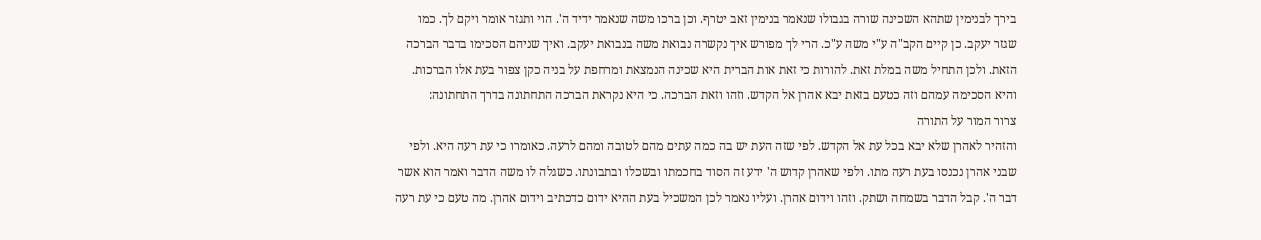בירך לבנימין שתהא השכינה שורה בגבולו שנאמר בנימין זאב יטרף. וכן ברכו משה שנאמר ידיד ה'. הוי ותגזר אומר ויקם לך. כמו שגזר יעקב. כן קיים הקב"ה ע"י משה ע"כ. הרי לך מפורש איך נקשרה נבואת משה בנבואת יעקב. ואיך שניהם הסכימו בדבר הברכה הזאת. ולכן התחיל משה במלת זאת. להורות כי זאת אות הברית היא שכינה הנמצאת ומרחפת על בניה כקן צפור בעת אלו הברכות. והיא הסכימה עמהם וזה כטעם בזאת יבא אהרן אל הקדש. וזהו וזאת הברכה. כי היא נקראת הברכה התחתונה בדרך התחתונה:
צרור המור על התורה
והזהיר לאהרן שלא יבא בכל עת אל הקדש. לפי שזה העת יש בה כמה עתים מהם לטובה ומהם לרעה. כאומרו כי עת רעה היא. ולפי שבני אהרן נכנסו בעת רעה מתו. ולפי שאהרן קדוש ה' ידע זה הסוד בחכמתו ובשכלו ובתבונתו. כשגלה לו משה הדבר ואמר הוא אשר דבר ה'. קבל הדבר בשמחה ושתק. וזהו וידום אהרן. ועליו נאמר לכן המשכיל בעת ההיא ידום כדכתיב וידום אהרן. מה טעם כי עת רעה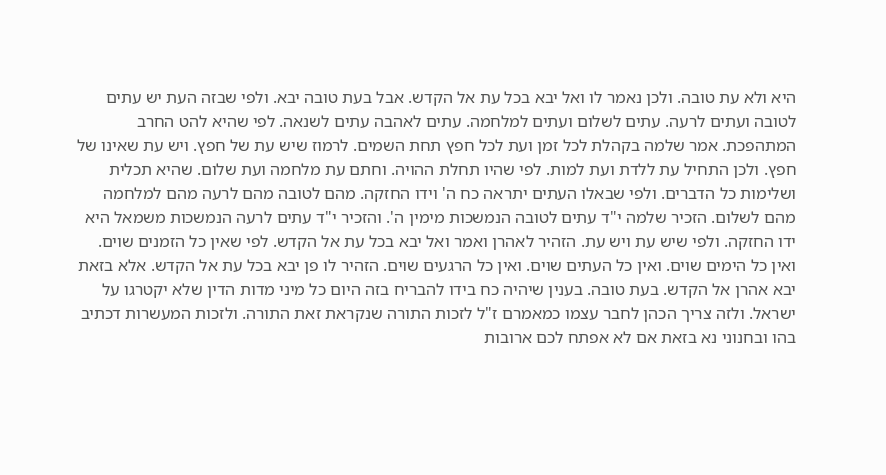היא ולא עת טובה. ולכן נאמר לו ואל יבא בכל עת אל הקדש. אבל בעת טובה יבא. ולפי שבזה העת יש עתים לטובה ועתים לרעה. עתים לשלום ועתים למלחמה. עתים לאהבה עתים לשנאה. לפי שהיא להט החרב המתהפכת. אמר שלמה בקהלת לכל זמן ועת לכל חפץ תחת השמים. לרמוז שיש עת של חפץ. ויש עת שאינו של חפץ. ולכן התחיל עת ללדת ועת למות. לפי שהיו תחלת ההויה. וחתם עת מלחמה ועת שלום. שהיא תכלית ושלימות כל הדברים. ולפי שבאלו העתים יתראה כח ה' וידו החזקה. מהם לטובה מהם לרעה מהם למלחמה מהם לשלום. הזכיר שלמה י"ד עתים לטובה הנמשכות מימין ה'. והזכיר י"ד עתים לרעה הנמשכות משמאל היא ידו החזקה. ולפי שיש עת ויש עת. הזהיר לאהרן ואמר ואל יבא בכל עת אל הקדש. לפי שאין כל הזמנים שוים. ואין כל הימים שוים. ואין כל העתים שוים. ואין כל הרגעים שוים. הזהיר לו פן יבא בכל עת אל הקדש. אלא בזאת יבא אהרן אל הקדש. בעת טובה. בענין שיהיה כח בידו להבריח בזה היום כל מיני מדות הדין שלא יקטרגו על ישראל. ולזה צריך הכהן לחבר עצמו כמאמרם ז"ל לזכות התורה שנקראת זאת התורה. ולזכות המעשרות דכתיב בהו ובחנוני נא בזאת אם לא אפתח לכם ארובות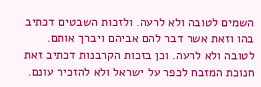השמים לטובה ולא לרעה. ולזכות השבטים דכתיב בהו וזאת אשר דבר להם אביהם ויברך אותם. לטובה ולא לרעה. וכן בזכות הקרבנות דכתיב זאת חנוכת המזבח לכפר על ישראל ולא להזכיר עונם.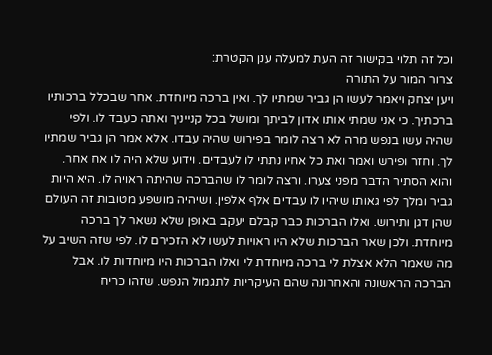וכל זה תלוי בקישור זה העת למעלה ענן הקטרת:
צרור המור על התורה
ויען יצחק ויאמר לעשו הן גביר שמתיו לך. ואין ברכה מיוחדת. אחר שבכלל ברכותיו ברכתיך. כי אני שמתי אותו אדון לביתך ומושל בכל קנייניך ואתה כעבד לו. ולפי שהיה עשו בנפש מרה לא רצה לומר בפירוש שהיה עבדו. אלא אמר הן גביר שמתיו לך. וחזר ופירש ואמר ואת כל אחיו נתתי לו לעבדים. וידוע שלא היה לו אח אחר. והוא הסתיר הדבר מפני צערו. ורצה לומר לו שהברכה שהיתה ראויה לו. היא היות גביר ומלך לפי גאותו שיהיו לו עבדים אלף אלפין. ושיהיה מושפע מטובות זה העולם שהן דגן ותירוש. ואלו הברכות כבר קבלם יעקב באופן שלא נשאר לך ברכה מיוחדת. ולכן שאר הברכות שלא היו ראויות לעשו לא הזכירם לו. לפי שזה השיב על מה שאמר הלא אצלת לי ברכה מיוחדת לי ואלו הברכות היו מיוחדות לו. אבל הברכה הראשונה והאחרונה שהם העיקריות לתגמול הנפש. שזהו כריח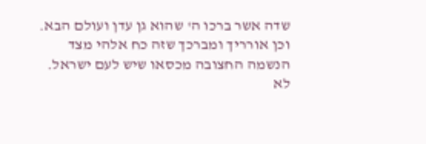שדה אשר ברכו ה' שהוא גן עדן ועולם הבא. וכן אורריך ומברכך שזה כח אלהי מצד הנשמה החצובה מכסאו שיש לעם ישראל. לא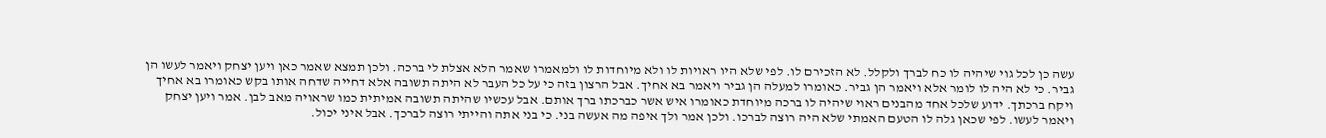עשה כן לכל גוי שיהיה לו כח לברך ולקלל. לא הזכירם לו. לפי שלא היו ראויות לו ולא מיוחדות לו ולמאמרו שאמר הלא אצלת לי ברכה. ולכן תמצא שאמר כאן ויען יצחק ויאמר לעשו הן גביר. כי לא היה לו לומר אלא ויאמר הן גביר. כאומרו למעלה הן גביר ויאמר בא אחיך. אבל הרצון בזה כי על כל העבר לא היתה תשובה אלא דחייה שדחה אותו בקש כאומרו בא אחיך ויקח ברכתך. ידוע שלכל אחד מהבנים ראוי שיהיה לו ברכה מיוחדת כאומרו איש אשר כברכתו ברך אותם. אבל עכשיו שהיתה תשובה אמיתית כמו שראויה מאב לבן. אמר ויען יצחק ויאמר לעשו. לפי שכאן גלה לו הטעם האמתי שלא היה רוצה לברכו. ולכן אמר ולך איפה מה אעשה בני. כי בני אתה והייתי רוצה לברכך. אבל איני יכול.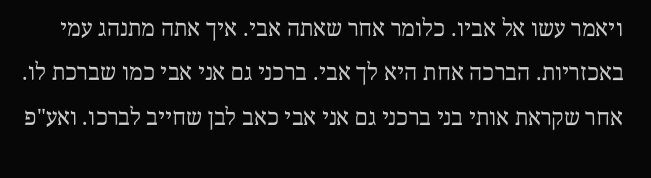ויאמר עשו אל אביו. כלומר אחר שאתה אבי. איך אתה מתנהג עמי באכזריות. הברכה אחת היא לך אבי. ברכני גם אני אבי כמו שברכת לו. אחר שקראת אותי בני ברכני גם אני אבי כאב לבן שחייב לברכו. ואע"פ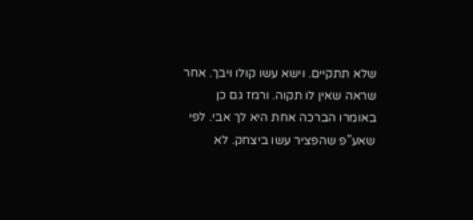שלא תתקיים. וישא עשו קולו ויבך. אחר שראה שאין לו תקוה. ורמז גם כן באומרו הברכה אחת היא לך אבי. לפי שאע"פ שהפציר עשו ביצחק. לא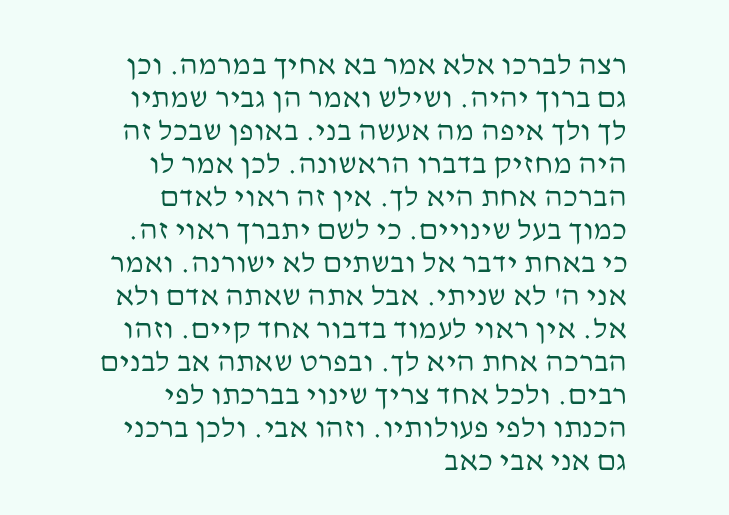רצה לברכו אלא אמר בא אחיך במרמה. וכן גם ברוך יהיה. ושילש ואמר הן גביר שמתיו לך ולך איפה מה אעשה בני. באופן שבכל זה היה מחזיק בדברו הראשונה. לכן אמר לו הברכה אחת היא לך. אין זה ראוי לאדם כמוך בעל שינויים. כי לשם יתברך ראוי זה. כי באחת ידבר אל ובשתים לא ישורנה. ואמר אני ה' לא שניתי. אבל אתה שאתה אדם ולא אל. אין ראוי לעמוד בדבור אחד קיים. וזהו הברכה אחת היא לך. ובפרט שאתה אב לבנים רבים. ולכל אחד צריך שינוי בברכתו לפי הכנתו ולפי פעולותיו. וזהו אבי. ולכן ברכני גם אני אבי כאב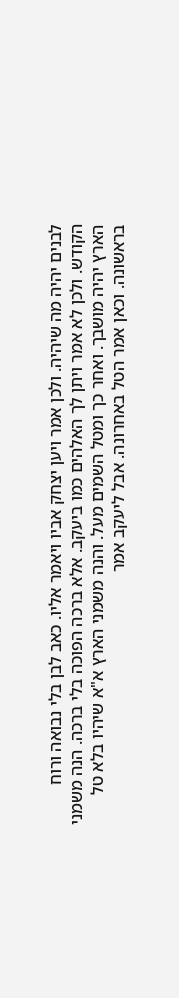לבנים יהיה מה שיהיה. ולכן אמר ויען יצחק אביו ויאמר אליו. כאב לבן בלי נבואה ורוח הקודש. ולכן לא אמר ויתן לך האלהים כמו ביעקב. אלא ברכה הפוכה בלי ברכה. הנה משמני הארץ יהיה מושבך. ואחר כך ומטל השמים מעל. והנה משמני הארץ א"א שיהיו בלא טל בראשונה. וכאן אמר הטל באחרונה. אבל ליעקב אמר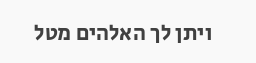ויתן לך האלהים מטל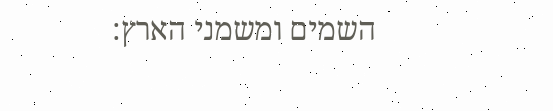השמים ומשמני הארץ: